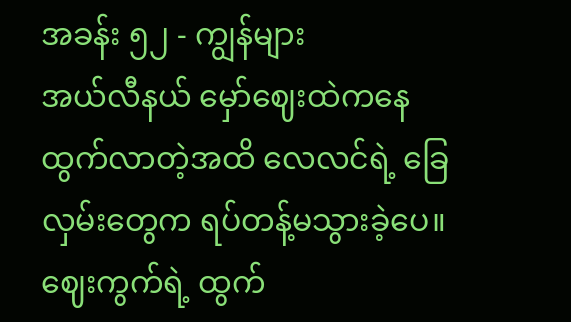အခန်း ၅၂ - ကျွန်များ
အယ်လီနယ် မှော်ဈေးထဲကနေ ထွက်လာတဲ့အထိ လေလင်ရဲ့ ခြေလှမ်းတွေက ရပ်တန့်မသွားခဲ့ပေ။
ဈေးကွက်ရဲ့ ထွက်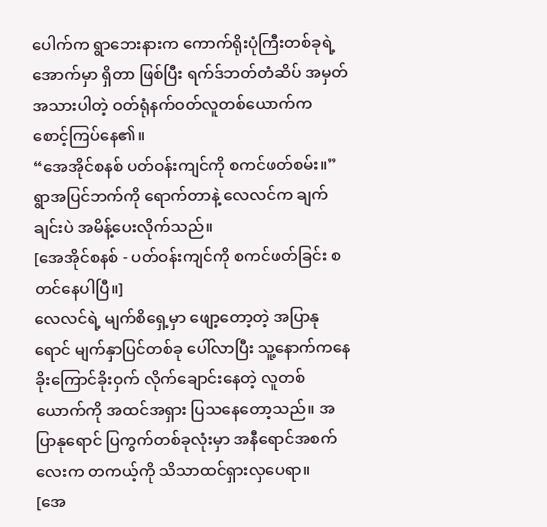ပေါက်က ရွာဘေးနားက ကောက်ရိုးပုံကြီးတစ်ခုရဲ့ အောက်မှာ ရှိတာ ဖြစ်ပြီး ရက်ဒ်ဘတ်တံဆိပ် အမှတ်အသားပါတဲ့ ဝတ်ရုံနက်ဝတ်လူတစ်ယောက်က စောင့်ကြပ်နေ၏။
“အေအိုင်စနစ် ပတ်ဝန်းကျင်ကို စကင်ဖတ်စမ်း။”
ရွာအပြင်ဘက်ကို ရောက်တာနဲ့ လေလင်က ချက်ချင်းပဲ အမိန့်ပေးလိုက်သည်။
[အေအိုင်စနစ် - ပတ်ဝန်းကျင်ကို စကင်ဖတ်ခြင်း စတင်နေပါပြီ။]
လေလင်ရဲ့ မျက်စိရှေ့မှာ ဖျော့တော့တဲ့ အပြာနုရောင် မျက်နှာပြင်တစ်ခု ပေါ်လာပြီး သူ့နောက်ကနေ ခိုးကြောင်ခိုးဝှက် လိုက်ချောင်းနေတဲ့ လူတစ်ယောက်ကို အထင်အရှား ပြသနေတော့သည်။ အပြာနုရောင် ပြကွက်တစ်ခုလုံးမှာ အနီရောင်အစက်လေးက တကယ့်ကို သိသာထင်ရှားလှပေရာ။
[အေ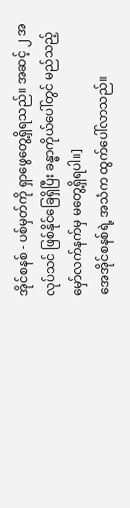အိုင်စနစ် - ပစ်မှတ်ကို ရှာဖွေတွေ့ရှိရသည်။ အဆင့် ၂ အလုပ်သင် ဖြစ်နိုင်ခြေရှိပြီး ခန္ဓာကိုယ်ပေါ်တွင် မည်သည့်မှော်လက်နက်မှ မတွေ့ရှိရပါ။]
အေအိုင်စနစ်ရဲ့ အသံက ထွက်ပေါ်လာသည်။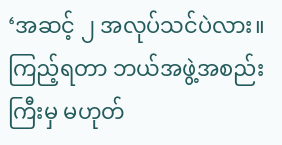‘အဆင့် ၂ အလုပ်သင်ပဲလား။ ကြည့်ရတာ ဘယ်အဖွဲ့အစည်းကြီးမှ မဟုတ်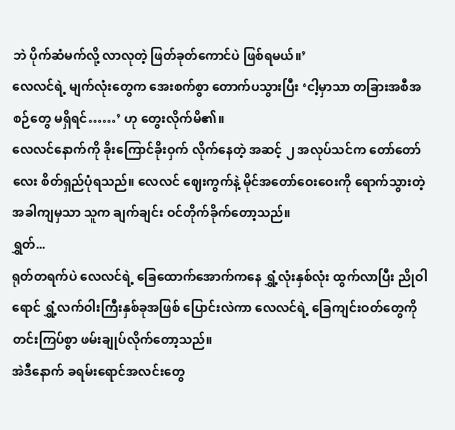ဘဲ ပိုက်ဆံမက်လို့ လာလုတဲ့ ဖြတ်ခုတ်ကောင်ပဲ ဖြစ်ရမယ်။’
လေလင်ရဲ့ မျက်လုံးတွေက အေးစက်စွာ တောက်ပသွားပြီး ‘ငါ့မှာသာ တခြားအစီအစဉ်တွေ မရှိရင်……’ ဟု တွေးလိုက်မိ၏။
လေလင်နောက်ကို ခိုးကြောင်ခိုးဝှက် လိုက်နေတဲ့ အဆင့် ၂ အလုပ်သင်က တော်တော်လေး စိတ်ရှည်ပုံရသည်။ လေလင် ဈေးကွက်နဲ့ မိုင်အတော်ဝေးဝေးကို ရောက်သွားတဲ့ အခါကျမှသာ သူက ချက်ချင်း ဝင်တိုက်ခိုက်တော့သည်။
ရွှတ်...
ရုတ်တရက်ပဲ လေလင်ရဲ့ ခြေထောက်အောက်ကနေ ရွှံ့လုံးနှစ်လုံး ထွက်လာပြီး ညိုဝါရောင် ရွှံ့လက်ဝါးကြီးနှစ်ခုအဖြစ် ပြောင်းလဲကာ လေလင်ရဲ့ ခြေကျင်းဝတ်တွေကို တင်းကြပ်စွာ ဖမ်းချုပ်လိုက်တော့သည်။
အဲဒီနောက် ခရမ်းရောင်အလင်းတွေ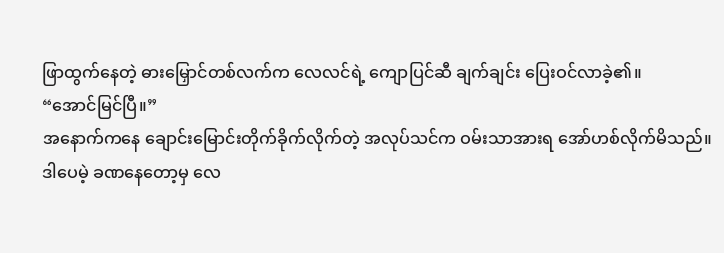ဖြာထွက်နေတဲ့ ဓားမြှောင်တစ်လက်က လေလင်ရဲ့ ကျောပြင်ဆီ ချက်ချင်း ပြေးဝင်လာခဲ့၏။
“အောင်မြင်ပြီ။”
အနောက်ကနေ ချောင်းမြောင်းတိုက်ခိုက်လိုက်တဲ့ အလုပ်သင်က ဝမ်းသာအားရ အော်ဟစ်လိုက်မိသည်။
ဒါပေမဲ့ ခဏနေတော့မှ လေ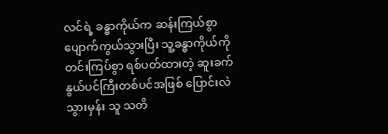လင်ရဲ့ ခန္ဓာကိုယ်က ဆန်းကြယ်စွာ ပျောက်ကွယ်သွားပြီး သူ့ခန္ဓာကိုယ်ကို တင်းကြပ်စွာ ရစ်ပတ်ထားတဲ့ ဆူးခက်နွယ်ပင်ကြီးတစ်ပင်အဖြစ် ပြောင်းလဲသွားမှန်း သူ သတိ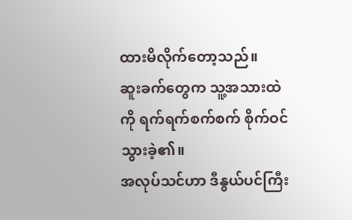ထားမိလိုက်တော့သည်။
ဆူးခက်တွေက သူ့အသားထဲကို ရက်ရက်စက်စက် စိုက်ဝင်သွားခဲ့၏။
အလုပ်သင်ဟာ ဒီနွယ်ပင်ကြီး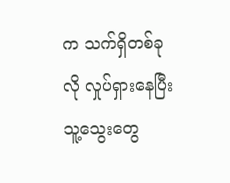က သက်ရှိတစ်ခုလို လှုပ်ရှားနေပြီး သူ့သွေးတွေ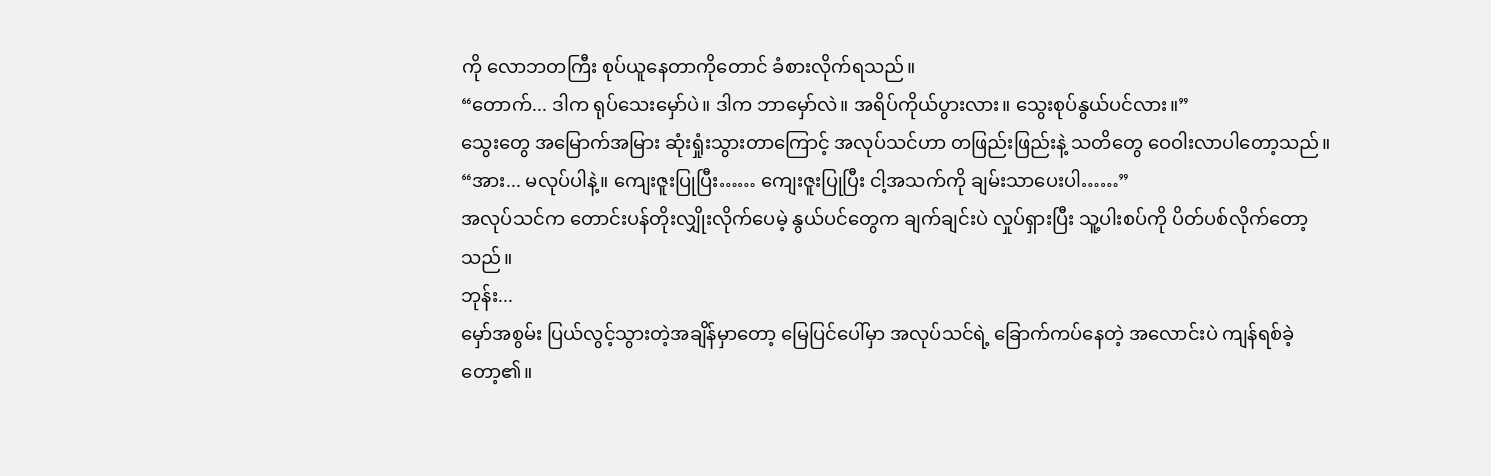ကို လောဘတကြီး စုပ်ယူနေတာကိုတောင် ခံစားလိုက်ရသည်။
“တောက်... ဒါက ရုပ်သေးမှော်ပဲ။ ဒါက ဘာမှော်လဲ။ အရိပ်ကိုယ်ပွားလား။ သွေးစုပ်နွယ်ပင်လား။”
သွေးတွေ အမြောက်အမြား ဆုံးရှုံးသွားတာကြောင့် အလုပ်သင်ဟာ တဖြည်းဖြည်းနဲ့ သတိတွေ ဝေဝါးလာပါတော့သည်။
“အား... မလုပ်ပါနဲ့။ ကျေးဇူးပြုပြီး…… ကျေးဇူးပြုပြီး ငါ့အသက်ကို ချမ်းသာပေးပါ……”
အလုပ်သင်က တောင်းပန်တိုးလျှိုးလိုက်ပေမဲ့ နွယ်ပင်တွေက ချက်ချင်းပဲ လှုပ်ရှားပြီး သူ့ပါးစပ်ကို ပိတ်ပစ်လိုက်တော့သည်။
ဘုန်း...
မှော်အစွမ်း ပြယ်လွင့်သွားတဲ့အချိန်မှာတော့ မြေပြင်ပေါ်မှာ အလုပ်သင်ရဲ့ ခြောက်ကပ်နေတဲ့ အလောင်းပဲ ကျန်ရစ်ခဲ့တော့၏။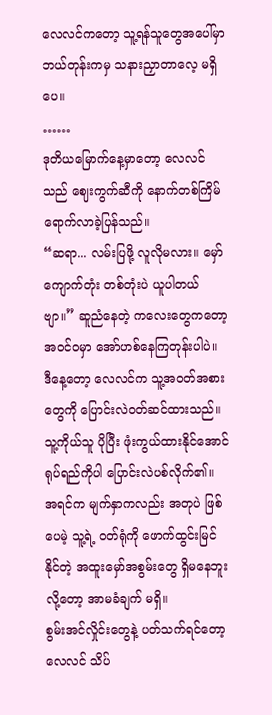လေလင်ကတော့ သူ့ရန်သူတွေအပေါ်မှာ ဘယ်တုန်းကမှ သနားညှာတာလေ့ မရှိပေ။
……
ဒုတိယမြောက်နေ့မှာတော့ လေလင်သည် ဈေးကွက်ဆီကို နောက်တစ်ကြိမ် ရောက်လာခဲ့ပြန်သည်။
“ဆရာ... လမ်းပြဖို့ လူလိုမလား။ မှော်ကျောက်တုံး တစ်တုံးပဲ ယူပါတယ်ဗျာ။” ဆူညံနေတဲ့ ကလေးတွေကတော့ အဝင်ဝမှာ အော်ဟစ်နေကြတုန်းပါပဲ။
ဒီနေ့တော့ လေလင်က သူ့အဝတ်အစားတွေကို ပြောင်းလဲဝတ်ဆင်ထားသည်။ သူ့ကိုယ်သူ ပိုပြီး ဖုံးကွယ်ထားနိုင်အောင် ရုပ်ရည်ကိုပါ ပြောင်းလဲပစ်လိုက်၏။
အရင်က မျက်နှာကလည်း အတုပဲ ဖြစ်ပေမဲ့ သူ့ရဲ့ ဝတ်ရုံကို ဖောက်ထွင်းမြင်နိုင်တဲ့ အထူးမှော်အစွမ်းတွေ ရှိမနေဘူးလို့တော့ အာမခံချက် မရှိ။
စွမ်းအင်လှိုင်းတွေနဲ့ ပတ်သက်ရင်တော့ လေလင် သိပ်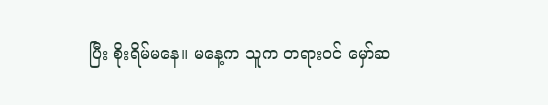ပြီး စိုးရိမ်မနေ။ မနေ့က သူက တရားဝင် မှော်ဆ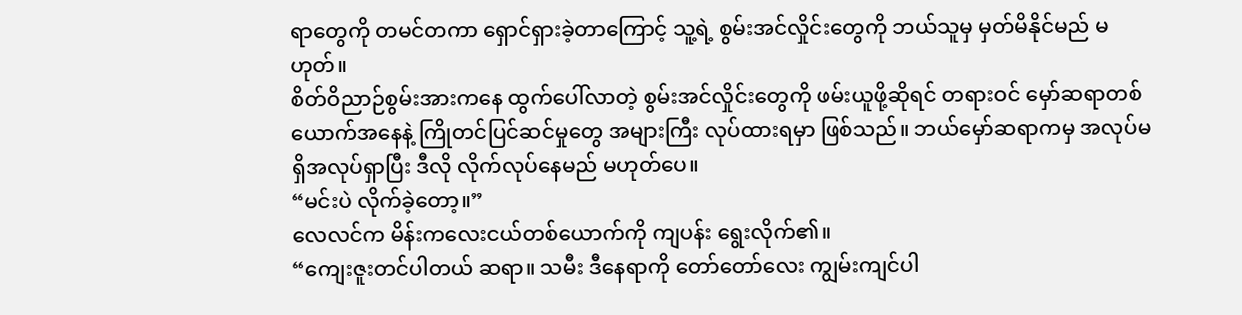ရာတွေကို တမင်တကာ ရှောင်ရှားခဲ့တာကြောင့် သူ့ရဲ့ စွမ်းအင်လှိုင်းတွေကို ဘယ်သူမှ မှတ်မိနိုင်မည် မဟုတ်။
စိတ်ဝိညာဉ်စွမ်းအားကနေ ထွက်ပေါ်လာတဲ့ စွမ်းအင်လှိုင်းတွေကို ဖမ်းယူဖို့ဆိုရင် တရားဝင် မှော်ဆရာတစ်ယောက်အနေနဲ့ ကြိုတင်ပြင်ဆင်မှုတွေ အများကြီး လုပ်ထားရမှာ ဖြစ်သည်။ ဘယ်မှော်ဆရာကမှ အလုပ်မရှိအလုပ်ရှာပြီး ဒီလို လိုက်လုပ်နေမည် မဟုတ်ပေ။
“မင်းပဲ လိုက်ခဲ့တော့။”
လေလင်က မိန်းကလေးငယ်တစ်ယောက်ကို ကျပန်း ရွေးလိုက်၏။
“ကျေးဇူးတင်ပါတယ် ဆရာ။ သမီး ဒီနေရာကို တော်တော်လေး ကျွမ်းကျင်ပါ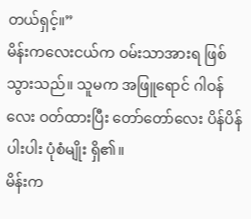တယ်ရှင့်။”
မိန်းကလေးငယ်က ဝမ်းသာအားရ ဖြစ်သွားသည်။ သူမက အဖြူရောင် ဂါဝန်လေး ဝတ်ထားပြီး တော်တော်လေး ပိန်ပိန်ပါးပါး ပုံစံမျိုး ရှိ၏။
မိန်းက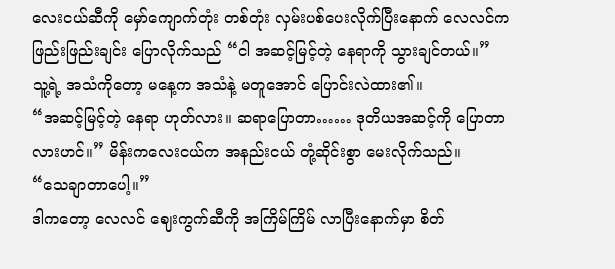လေးငယ်ဆီကို မှော်ကျောက်တုံး တစ်တုံး လှမ်းပစ်ပေးလိုက်ပြီးနောက် လေလင်က ဖြည်းဖြည်းချင်း ပြောလိုက်သည် “ငါ အဆင့်မြင့်တဲ့ နေရာကို သွားချင်တယ်။”
သူ့ရဲ့ အသံကိုတော့ မနေ့က အသံနဲ့ မတူအောင် ပြောင်းလဲထား၏။
“အဆင့်မြင့်တဲ့ နေရာ ဟုတ်လား။ ဆရာပြောတာ…… ဒုတိယအဆင့်ကို ပြောတာလားဟင်။” မိန်းကလေးငယ်က အနည်းငယ် တုံ့ဆိုင်းစွာ မေးလိုက်သည်။
“သေချာတာပေါ့။”
ဒါကတော့ လေလင် ဈေးကွက်ဆီကို အကြိမ်ကြိမ် လာပြီးနောက်မှာ စိတ်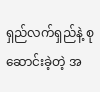ရှည်လက်ရှည်နဲ့ စုဆောင်းခဲ့တဲ့ အ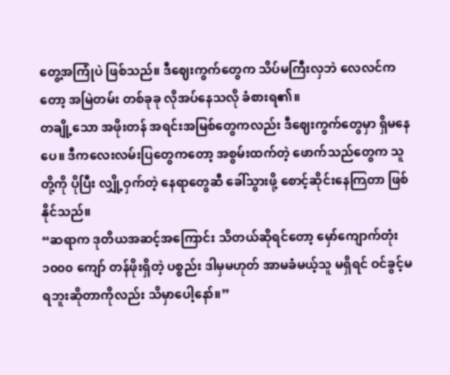တွေ့အကြုံပဲ ဖြစ်သည်။ ဒီဈေးကွက်တွေက သိပ်မကြီးလှဘဲ လေလင်ကတော့ အမြဲတမ်း တစ်ခုခု လိုအပ်နေသလို ခံစားရ၏။
တချို့သော အဖိုးတန် အရင်းအမြစ်တွေကလည်း ဒီဈေးကွက်တွေမှာ ရှိမနေပေ။ ဒီကလေးလမ်းပြတွေကတော့ အစွမ်းထက်တဲ့ ဖောက်သည်တွေက သူတို့ကို ပိုပြီး လျှို့ဝှက်တဲ့ နေရာတွေဆီ ခေါ်သွားဖို့ စောင့်ဆိုင်းနေကြတာ ဖြစ်နိုင်သည်။
“ဆရာက ဒုတိယအဆင့်အကြောင်း သိတယ်ဆိုရင်တော့ မှော်ကျောက်တုံး ၁၀၀၀ ကျော် တန်ဖိုးရှိတဲ့ ပစ္စည်း ဒါမှမဟုတ် အာမခံမယ့်သူ မရှိရင် ဝင်ခွင့်မရဘူးဆိုတာကိုလည်း သိမှာပေါ့နော်။”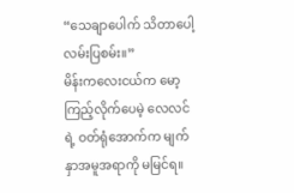“သေချာပေါက် သိတာပေါ့ လမ်းပြစမ်း။”
မိန်းကလေးငယ်က မော့ကြည့်လိုက်ပေမဲ့ လေလင်ရဲ့ ဝတ်ရုံအောက်က မျက်နှာအမူအရာကို မမြင်ရ။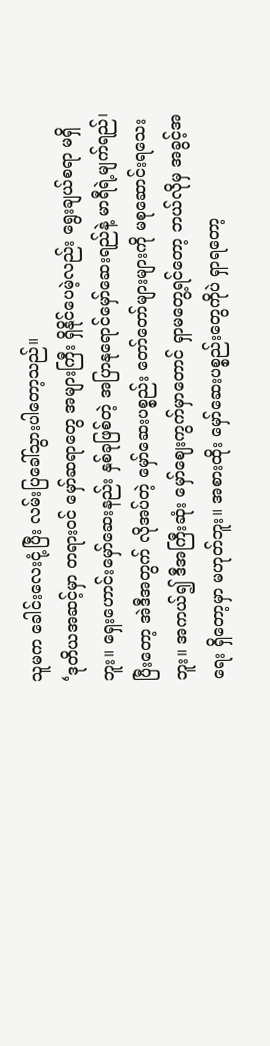သူမက ခေါင်းလေးငုံ့ပြီး လမ်းပြခေါ်သွားပါတော့သည်။
‘ဒုတိယအဆင့်မှာ တရားဝင် မှော်ဆရာတွေ အများကြီး ရှိနိုင်ပေမဲ့လည်း ရွေးချယ်စရာ မရှိဘူး။ ရှေးဟောင်းမှော်ဆေးနည်း နှစ်ခုဖြစ်တဲ့ အပြာနုရောင်မှော်ဆေးရည်နဲ့ မာရီရဲ့မျက်ရည်၊ ပြီးတော့ အဲဒီအတွက် လိုအပ်တဲ့ မှော်ဆေးပစ္စည်း တော်တော်များများကို မစုဆောင်းရသေးဘူး။ အကယ်၍ ဒီအကြီးဆုံး မှော်ဈေးကွက်မှာတောင် ရှာမတွေ့ရင်တော့ ဘယ်လိုမှ အခွင့်အရေး ရှိတော့မှာ မဟုတ်ဘူး။ အစားထိုး မှော်ဆေးပစ္စည်းတွေကိုပဲ ရှာရတော့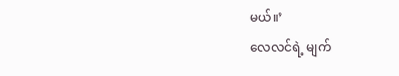မယ်။’
လေလင်ရဲ့ မျက်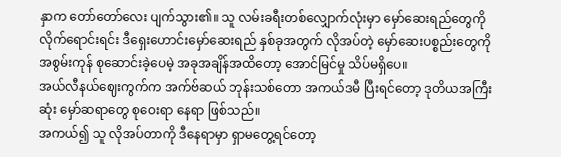နှာက တော်တော်လေး ပျက်သွား၏။ သူ လမ်းခရီးတစ်လျှောက်လုံးမှာ မှော်ဆေးရည်တွေကို လိုက်ရောင်းရင်း ဒီရှေးဟောင်းမှော်ဆေးရည် နှစ်ခုအတွက် လိုအပ်တဲ့ မှော်ဆေးပစ္စည်းတွေကို အစွမ်းကုန် စုဆောင်းခဲ့ပေမဲ့ အခုအချိန်အထိတော့ အောင်မြင်မှု သိပ်မရှိပေ။
အယ်လီနယ်ဈေးကွက်က အက်ဗ်ဆယ် ဘုန်းသစ်တော အကယ်ဒမီ ပြီးရင်တော့ ဒုတိယအကြီးဆုံး မှော်ဆရာတွေ စုဝေးရာ နေရာ ဖြစ်သည်။
အကယ်၍ သူ လိုအပ်တာကို ဒီနေရာမှာ ရှာမတွေ့ရင်တော့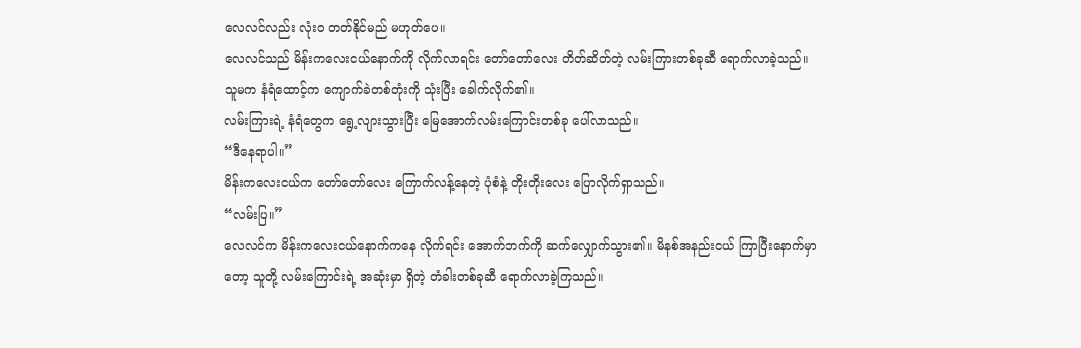လေလင်လည်း လုံးဝ တတ်နိုင်မည် မဟုတ်ပေ။
လေလင်သည် မိန်းကလေးငယ်နောက်ကို လိုက်လာရင်း တော်တော်လေး တိတ်ဆိတ်တဲ့ လမ်းကြားတစ်ခုဆီ ရောက်လာခဲ့သည်။
သူမက နံရံထောင့်က ကျောက်ခဲတစ်တုံးကို သုံးပြီး ခေါက်လိုက်၏။
လမ်းကြားရဲ့ နံရံတွေက ရွေ့လျားသွားပြီး မြေအောက်လမ်းကြောင်းတစ်ခု ပေါ်လာသည်။
“ဒီနေရာပါ။”
မိန်းကလေးငယ်က တော်တော်လေး ကြောက်လန့်နေတဲ့ ပုံစံနဲ့ တိုးတိုးလေး ပြောလိုက်ရှာသည်။
“လမ်းပြ။”
လေလင်က မိန်းကလေးငယ်နောက်ကနေ လိုက်ရင်း အောက်ဘက်ကို ဆက်လျှောက်သွား၏။ မိနစ်အနည်းငယ် ကြာပြီးနောက်မှာတော့ သူတို့ လမ်းကြောင်းရဲ့ အဆုံးမှာ ရှိတဲ့ တံခါးတစ်ခုဆီ ရောက်လာခဲ့ကြသည်။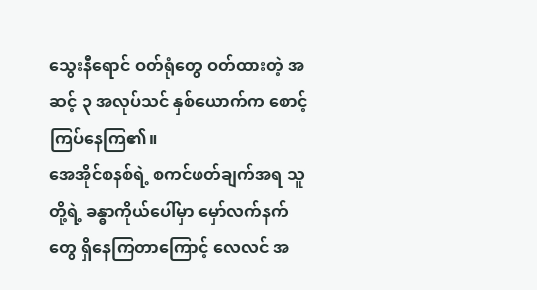သွေးနီရောင် ဝတ်ရုံတွေ ဝတ်ထားတဲ့ အဆင့် ၃ အလုပ်သင် နှစ်ယောက်က စောင့်ကြပ်နေကြ၏။
အေအိုင်စနစ်ရဲ့ စကင်ဖတ်ချက်အရ သူတို့ရဲ့ ခန္ဓာကိုယ်ပေါ်မှာ မှော်လက်နက်တွေ ရှိနေကြတာကြောင့် လေလင် အ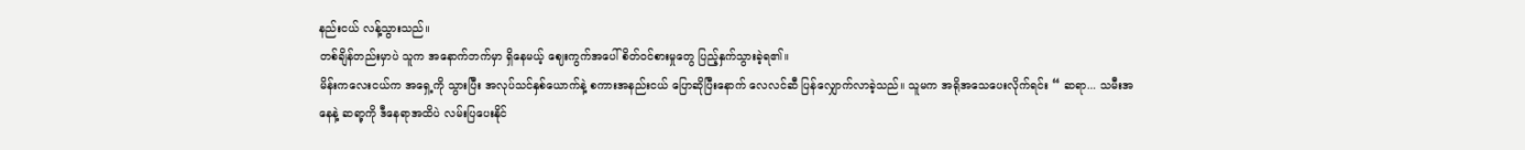နည်းငယ် လန့်သွားသည်။
တစ်ချိန်တည်းမှာပဲ သူက အနောက်ဘက်မှာ ရှိနေမယ့် ဈေးကွက်အပေါ် စိတ်ဝင်စားမှုတွေ ပြည့်နှက်သွားခဲ့ရ၏။
မိန်းကလေးငယ်က အရှေ့ကို သွားပြီး အလုပ်သင်နှစ်ယောက်နဲ့ စကားအနည်းငယ် ပြောဆိုပြီးနောက် လေလင်ဆီ ပြန်လျှောက်လာခဲ့သည်။ သူမက အရိုအသေပေးလိုက်ရင်း “ ဆရာ... သမီးအနေနဲ့ ဆရာ့ကို ဒီနေရာအထိပဲ လမ်းပြပေးနိုင်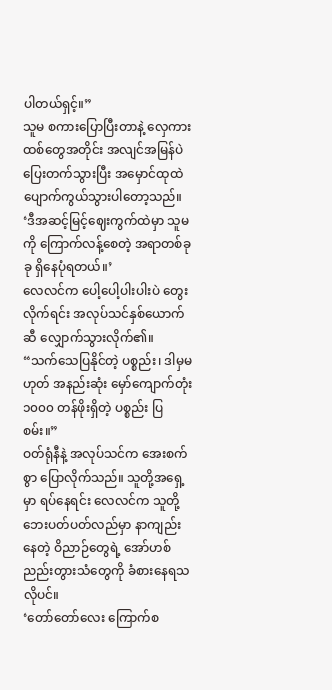ပါတယ်ရှင့်။”
သူမ စကားပြောပြီးတာနဲ့ လှေကားထစ်တွေအတိုင်း အလျင်အမြန်ပဲ ပြေးတက်သွားပြီး အမှောင်ထုထဲ ပျောက်ကွယ်သွားပါတော့သည်။
‘ဒီအဆင့်မြင့်ဈေးကွက်ထဲမှာ သူမကို ကြောက်လန့်စေတဲ့ အရာတစ်ခုခု ရှိနေပုံရတယ်။’
လေလင်က ပေါ့ပေါ့ပါးပါးပဲ တွေးလိုက်ရင်း အလုပ်သင်နှစ်ယောက်ဆီ လျှောက်သွားလိုက်၏။
“သက်သေပြနိုင်တဲ့ ပစ္စည်း၊ ဒါမှမဟုတ် အနည်းဆုံး မှော်ကျောက်တုံး ၁၀၀၀ တန်ဖိုးရှိတဲ့ ပစ္စည်း ပြစမ်း။”
ဝတ်ရုံနီနဲ့ အလုပ်သင်က အေးစက်စွာ ပြောလိုက်သည်။ သူတို့အရှေ့မှာ ရပ်နေရင်း လေလင်က သူတို့ဘေးပတ်ပတ်လည်မှာ နာကျည်းနေတဲ့ ဝိညာဉ်တွေရဲ့ အော်ဟစ်ညည်းတွားသံတွေကို ခံစားနေရသလိုပင်။
‘တော်တော်လေး ကြောက်စ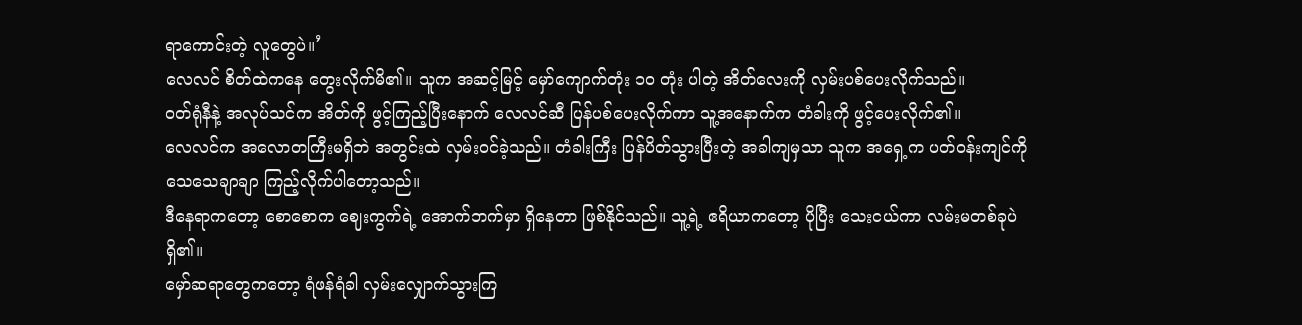ရာကောင်းတဲ့ လူတွေပဲ။’
လေလင် စိတ်ထဲကနေ တွေးလိုက်မိ၏။ သူက အဆင့်မြင့် မှော်ကျောက်တုံး ၁၀ တုံး ပါတဲ့ အိတ်လေးကို လှမ်းပစ်ပေးလိုက်သည်။
ဝတ်ရုံနီနဲ့ အလုပ်သင်က အိတ်ကို ဖွင့်ကြည့်ပြီးနောက် လေလင်ဆီ ပြန်ပစ်ပေးလိုက်ကာ သူ့အနောက်က တံခါးကို ဖွင့်ပေးလိုက်၏။
လေလင်က အလောတကြီးမရှိဘဲ အတွင်းထဲ လှမ်းဝင်ခဲ့သည်။ တံခါးကြီး ပြန်ပိတ်သွားပြီးတဲ့ အခါကျမှသာ သူက အရှေ့က ပတ်ဝန်းကျင်ကို သေသေချာချာ ကြည့်လိုက်ပါတော့သည်။
ဒီနေရာကတော့ စောစောက ဈေးကွက်ရဲ့ အောက်ဘက်မှာ ရှိနေတာ ဖြစ်နိုင်သည်။ သူ့ရဲ့ ဧရိယာကတော့ ပိုပြီး သေးငယ်ကာ လမ်းမတစ်ခုပဲ ရှိ၏။
မှော်ဆရာတွေကတော့ ရံဖန်ရံခါ လှမ်းလျှောက်သွားကြ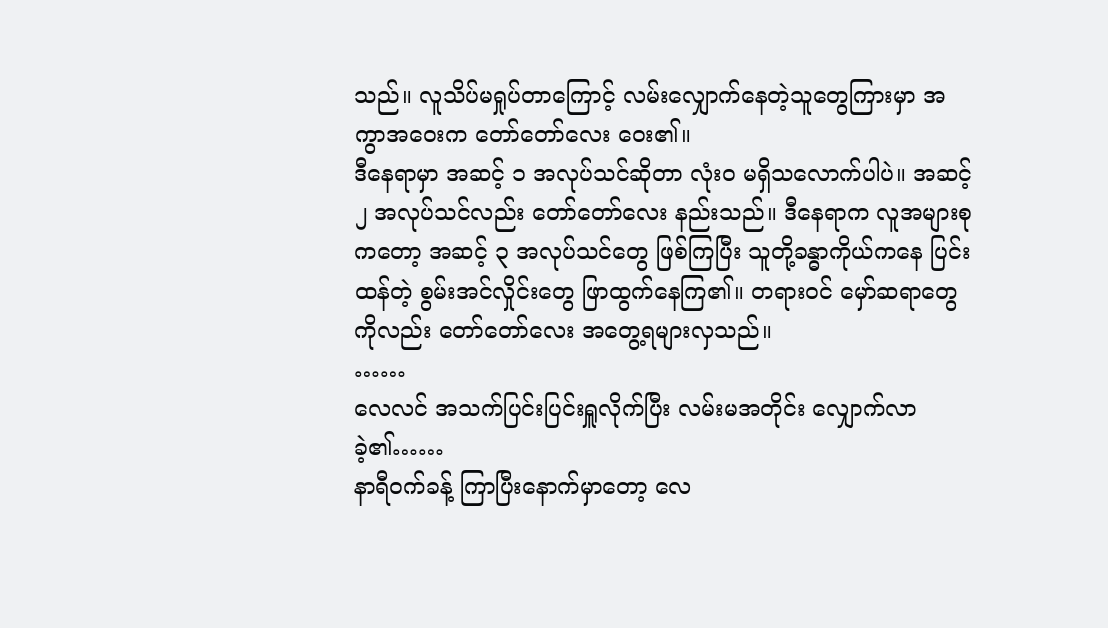သည်။ လူသိပ်မရှုပ်တာကြောင့် လမ်းလျှောက်နေတဲ့သူတွေကြားမှာ အကွာအဝေးက တော်တော်လေး ဝေး၏။
ဒီနေရာမှာ အဆင့် ၁ အလုပ်သင်ဆိုတာ လုံးဝ မရှိသလောက်ပါပဲ။ အဆင့် ၂ အလုပ်သင်လည်း တော်တော်လေး နည်းသည်။ ဒီနေရာက လူအများစုကတော့ အဆင့် ၃ အလုပ်သင်တွေ ဖြစ်ကြပြီး သူတို့ခန္ဓာကိုယ်ကနေ ပြင်းထန်တဲ့ စွမ်းအင်လှိုင်းတွေ ဖြာထွက်နေကြ၏။ တရားဝင် မှော်ဆရာတွေကိုလည်း တော်တော်လေး အတွေ့ရများလှသည်။
……
လေလင် အသက်ပြင်းပြင်းရှူလိုက်ပြီး လမ်းမအတိုင်း လျှောက်လာခဲ့၏……
နာရီဝက်ခန့် ကြာပြီးနောက်မှာတော့ လေ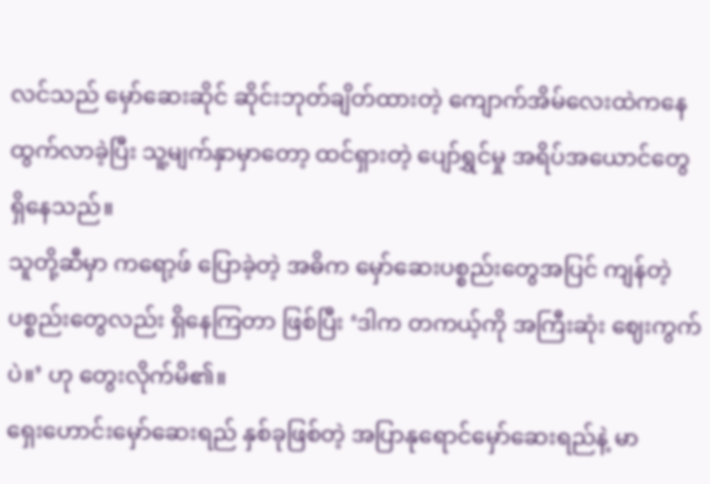လင်သည် မှော်ဆေးဆိုင် ဆိုင်းဘုတ်ချိတ်ထားတဲ့ ကျောက်အိမ်လေးထဲကနေ ထွက်လာခဲ့ပြီး သူ့မျက်နှာမှာတော့ ထင်ရှားတဲ့ ပျော်ရွှင်မှု အရိပ်အယောင်တွေ ရှိနေသည်။
သူတို့ဆီမှာ ကရော့ဖ် ပြောခဲ့တဲ့ အဓိက မှော်ဆေးပစ္စည်းတွေအပြင် ကျန်တဲ့ ပစ္စည်းတွေလည်း ရှိနေကြတာ ဖြစ်ပြီး ‘ဒါက တကယ့်ကို အကြီးဆုံး ဈေးကွက်ပဲ။’ ဟု တွေးလိုက်မိ၏။
ရှေးဟောင်းမှော်ဆေးရည် နှစ်ခုဖြစ်တဲ့ အပြာနုရောင်မှော်ဆေးရည်နဲ့ မာ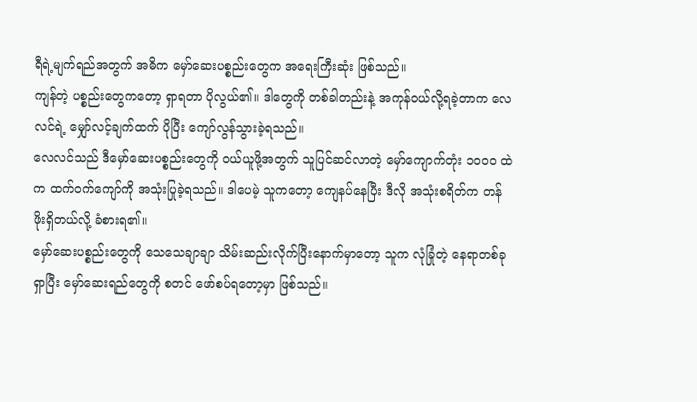ရီရဲ့မျက်ရည်အတွက် အဓိက မှော်ဆေးပစ္စည်းတွေက အရေးကြီးဆုံး ဖြစ်သည်။
ကျန်တဲ့ ပစ္စည်းတွေကတော့ ရှာရတာ ပိုလွယ်၏။ ဒါတွေကို တစ်ခါတည်းနဲ့ အကုန်ဝယ်လို့ရခဲ့တာက လေလင်ရဲ့ မျှော်လင့်ချက်ထက် ပိုပြီး ကျော်လွန်သွားခဲ့ရသည်။
လေလင်သည် ဒီမှော်ဆေးပစ္စည်းတွေကို ဝယ်ယူဖို့အတွက် သူပြင်ဆင်လာတဲ့ မှော်ကျောက်တုံး ၁၀၀၀ ထဲက ထက်ဝက်ကျော်ကို အသုံးပြုခဲ့ရသည်။ ဒါပေမဲ့ သူကတော့ ကျေနပ်နေပြီး ဒီလို အသုံးစရိတ်က တန်ဖိုးရှိတယ်လို့ ခံစားရ၏။
မှော်ဆေးပစ္စည်းတွေကို သေသေချာချာ သိမ်းဆည်းလိုက်ပြီးနောက်မှာတော့ သူက လုံခြုံတဲ့ နေရာတစ်ခု ရှာပြီး မှော်ဆေးရည်တွေကို စတင် ဖော်စပ်ရတော့မှာ ဖြစ်သည်။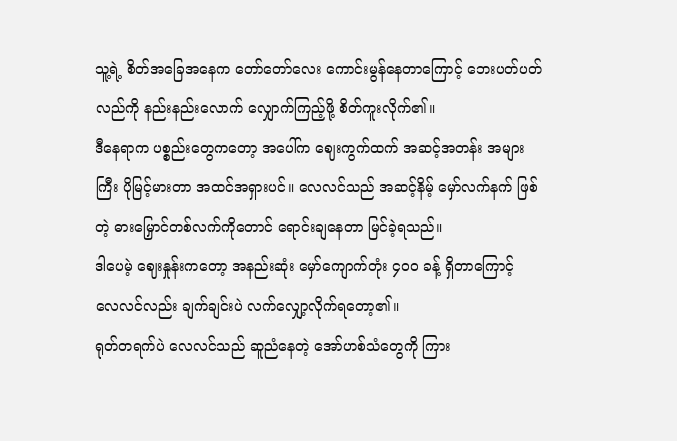သူ့ရဲ့ စိတ်အခြေအနေက တော်တော်လေး ကောင်းမွန်နေတာကြောင့် ဘေးပတ်ပတ်လည်ကို နည်းနည်းလောက် လျှောက်ကြည့်ဖို့ စိတ်ကူးလိုက်၏။
ဒီနေရာက ပစ္စည်းတွေကတော့ အပေါ်က ဈေးကွက်ထက် အဆင့်အတန်း အများကြီး ပိုမြင့်မားတာ အထင်အရှားပင်။ လေလင်သည် အဆင့်နိမ့် မှော်လက်နက် ဖြစ်တဲ့ ဓားမြှောင်တစ်လက်ကိုတောင် ရောင်းချနေတာ မြင်ခဲ့ရသည်။
ဒါပေမဲ့ ဈေးနှုန်းကတော့ အနည်းဆုံး မှော်ကျောက်တုံး ၄၀၀ ခန့် ရှိတာကြောင့် လေလင်လည်း ချက်ချင်းပဲ လက်လျှော့လိုက်ရတော့၏။
ရုတ်တရက်ပဲ လေလင်သည် ဆူညံနေတဲ့ အော်ဟစ်သံတွေကို ကြား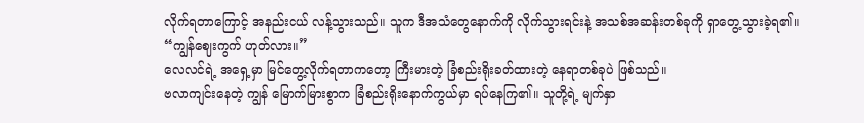လိုက်ရတာကြောင့် အနည်းငယ် လန့်သွားသည်။ သူက ဒီအသံတွေနောက်ကို လိုက်သွားရင်းနဲ့ အသစ်အဆန်းတစ်ခုကို ရှာတွေ့သွားခဲ့ရ၏။
“ကျွန်ဈေးကွက် ဟုတ်လား။”
လေလင်ရဲ့ အရှေ့မှာ မြင်တွေ့လိုက်ရတာကတော့ ကြီးမားတဲ့ ခြံစည်းရိုးခတ်ထားတဲ့ နေရာတစ်ခုပဲ ဖြစ်သည်။
ဗလာကျင်းနေတဲ့ ကျွန် မြောက်မြားစွာက ခြံစည်းရိုးနောက်ကွယ်မှာ ရပ်နေကြ၏။ သူတို့ရဲ့ မျက်နှာ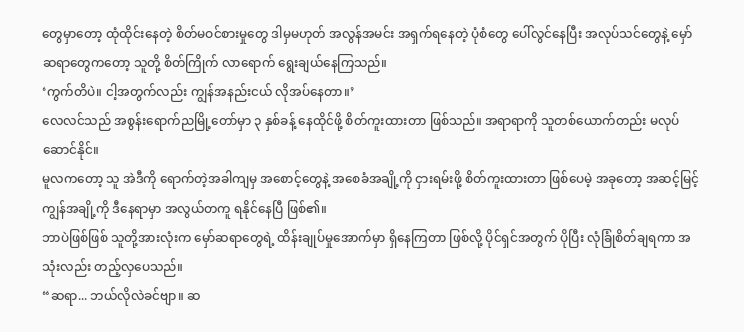တွေမှာတော့ ထုံထိုင်းနေတဲ့ စိတ်မဝင်စားမှုတွေ ဒါမှမဟုတ် အလွန်အမင်း အရှက်ရနေတဲ့ ပုံစံတွေ ပေါ်လွင်နေပြီး အလုပ်သင်တွေနဲ့ မှော်ဆရာတွေကတော့ သူတို့ စိတ်ကြိုက် လာရောက် ရွေးချယ်နေကြသည်။
‘ကွက်တိပဲ။ ငါ့အတွက်လည်း ကျွန်အနည်းငယ် လိုအပ်နေတာ။’
လေလင်သည် အစွန်းရောက်ညမြို့တော်မှာ ၃ နှစ်ခန့် နေထိုင်ဖို့ စိတ်ကူးထားတာ ဖြစ်သည်။ အရာရာကို သူတစ်ယောက်တည်း မလုပ်ဆောင်နိုင်။
မူလကတော့ သူ အဲဒီကို ရောက်တဲ့အခါကျမှ အစောင့်တွေနဲ့ အစေခံအချို့ကို ငှားရမ်းဖို့ စိတ်ကူးထားတာ ဖြစ်ပေမဲ့ အခုတော့ အဆင့်မြင့် ကျွန်အချို့ကို ဒီနေရာမှာ အလွယ်တကူ ရနိုင်နေပြီ ဖြစ်၏။
ဘာပဲဖြစ်ဖြစ် သူတို့အားလုံးက မှော်ဆရာတွေရဲ့ ထိန်းချုပ်မှုအောက်မှာ ရှိနေကြတာ ဖြစ်လို့ ပိုင်ရှင်အတွက် ပိုပြီး လုံခြုံစိတ်ချရကာ အသုံးလည်း တည့်လှပေသည်။
“ဆရာ... ဘယ်လိုလဲခင်ဗျာ။ ဆ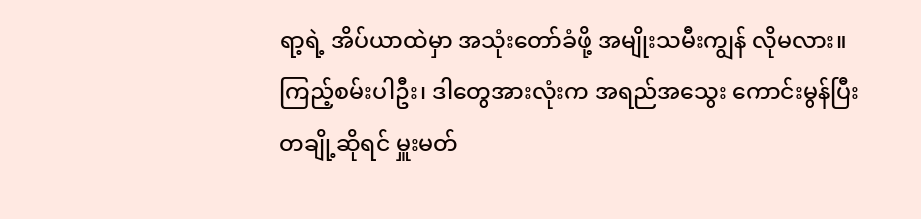ရာ့ရဲ့ အိပ်ယာထဲမှာ အသုံးတော်ခံဖို့ အမျိုးသမီးကျွန် လိုမလား။ ကြည့်စမ်းပါဦး၊ ဒါတွေအားလုံးက အရည်အသွေး ကောင်းမွန်ပြီး တချို့ဆိုရင် မှူးမတ်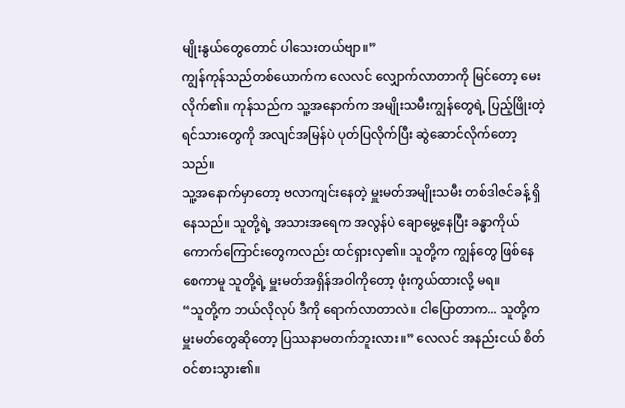မျိုးနွယ်တွေတောင် ပါသေးတယ်ဗျာ။”
ကျွန်ကုန်သည်တစ်ယောက်က လေလင် လျှောက်လာတာကို မြင်တော့ မေးလိုက်၏။ ကုန်သည်က သူ့အနောက်က အမျိုးသမီးကျွန်တွေရဲ့ ပြည့်ဖြိုးတဲ့ ရင်သားတွေကို အလျင်အမြန်ပဲ ပုတ်ပြလိုက်ပြီး ဆွဲဆောင်လိုက်တော့သည်။
သူ့အနောက်မှာတော့ ဗလာကျင်းနေတဲ့ မှူးမတ်အမျိုးသမီး တစ်ဒါဇင်ခန့် ရှိနေသည်။ သူတို့ရဲ့ အသားအရေက အလွန်ပဲ ချောမွေ့နေပြီး ခန္ဓာကိုယ် ကောက်ကြောင်းတွေကလည်း ထင်ရှားလှ၏။ သူတို့က ကျွန်တွေ ဖြစ်နေစေကာမူ သူတို့ရဲ့ မှူးမတ်အရှိန်အဝါကိုတော့ ဖုံးကွယ်ထားလို့ မရ။
“သူတို့က ဘယ်လိုလုပ် ဒီကို ရောက်လာတာလဲ။ ငါပြောတာက... သူတို့က မှူးမတ်တွေဆိုတော့ ပြဿနာမတက်ဘူးလား။” လေလင် အနည်းငယ် စိတ်ဝင်စားသွား၏။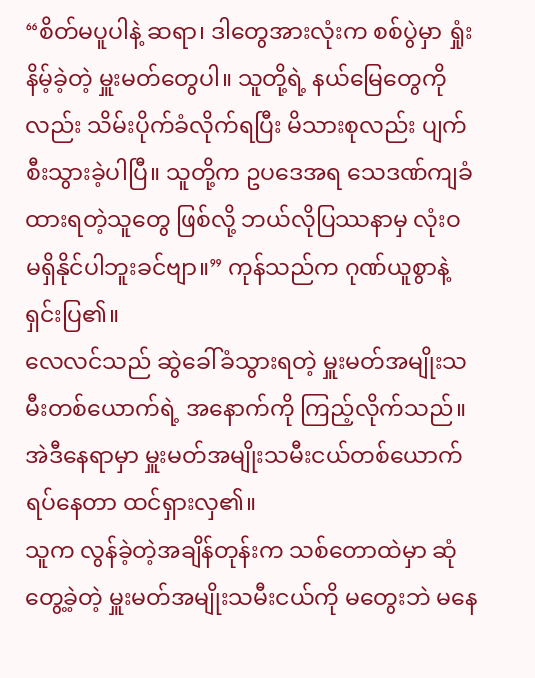“စိတ်မပူပါနဲ့ ဆရာ၊ ဒါတွေအားလုံးက စစ်ပွဲမှာ ရှုံးနိမ့်ခဲ့တဲ့ မှူးမတ်တွေပါ။ သူတို့ရဲ့ နယ်မြေတွေကိုလည်း သိမ်းပိုက်ခံလိုက်ရပြီး မိသားစုလည်း ပျက်စီးသွားခဲ့ပါပြီ။ သူတို့က ဥပဒေအရ သေဒဏ်ကျခံထားရတဲ့သူတွေ ဖြစ်လို့ ဘယ်လိုပြဿနာမှ လုံးဝ မရှိနိုင်ပါဘူးခင်ဗျာ။” ကုန်သည်က ဂုဏ်ယူစွာနဲ့ ရှင်းပြ၏။
လေလင်သည် ဆွဲခေါ်ခံသွားရတဲ့ မှူးမတ်အမျိုးသမီးတစ်ယောက်ရဲ့ အနောက်ကို ကြည့်လိုက်သည်။ အဲဒီနေရာမှာ မှူးမတ်အမျိုးသမီးငယ်တစ်ယောက် ရပ်နေတာ ထင်ရှားလှ၏။
သူက လွန်ခဲ့တဲ့အချိန်တုန်းက သစ်တောထဲမှာ ဆုံတွေ့ခဲ့တဲ့ မှူးမတ်အမျိုးသမီးငယ်ကို မတွေးဘဲ မနေ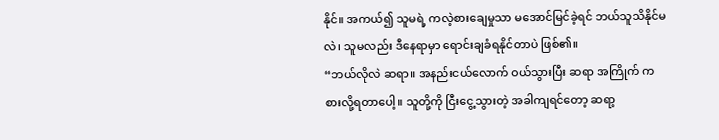နိုင်။ အကယ်၍ သူမရဲ့ ကလဲ့စားချေမှုသာ မအောင်မြင်ခဲ့ရင် ဘယ်သူသိနိုင်မလဲ၊ သူမလည်း ဒီနေရာမှာ ရောင်းချခံရနိုင်တာပဲ ဖြစ်၏။
“ဘယ်လိုလဲ ဆရာ။ အနည်းငယ်လောက် ဝယ်သွားပြီး ဆရာ အကြိုက် ကစားလို့ရတာပေါ့။ သူတို့ကို ငြီးငွေ့သွားတဲ့ အခါကျရင်တော့ ဆရာ့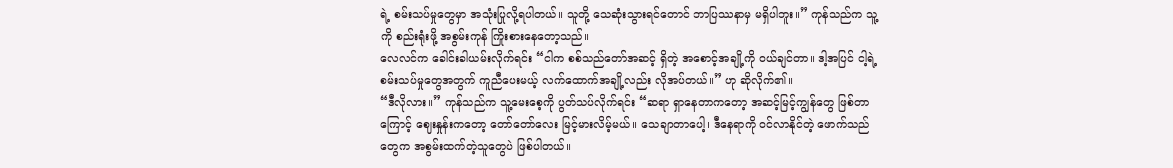ရဲ့ စမ်းသပ်မှုတွေမှာ အသုံးပြုလို့ရပါတယ်။ သူတို့ သေဆုံးသွားရင်တောင် ဘာပြဿနာမှ မရှိပါဘူး။” ကုန်သည်က သူ့ကို စည်းရုံးဖို့ အစွမ်းကုန် ကြိုးစားနေတော့သည်။
လေလင်က ခေါင်းခါယမ်းလိုက်ရင်း “ငါက စစ်သည်တော်အဆင့် ရှိတဲ့ အစောင့်အချို့ကို ဝယ်ချင်တာ။ ဒါ့အပြင် ငါ့ရဲ့ စမ်းသပ်မှုတွေအတွက် ကူညီပေးမယ့် လက်ထောက်အချို့လည်း လိုအပ်တယ်။” ဟု ဆိုလိုက်၏။
“ဒီလိုလား။” ကုန်သည်က သူ့မေးစေ့ကို ပွတ်သပ်လိုက်ရင်း “ဆရာ ရှာနေတာကတော့ အဆင့်မြင့်ကျွန်တွေ ဖြစ်တာကြောင့် ဈေးနှုန်းကတော့ တော်တော်လေး မြင့်မားလိမ့်မယ်။ သေချာတာပေါ့၊ ဒီနေရာကို ဝင်လာနိုင်တဲ့ ဖောက်သည်တွေက အစွမ်းထက်တဲ့သူတွေပဲ ဖြစ်ပါတယ်။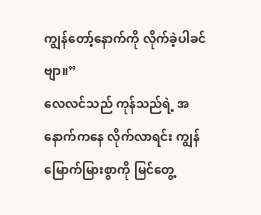ကျွန်တော့်နောက်ကို လိုက်ခဲ့ပါခင်ဗျာ။”
လေလင်သည် ကုန်သည်ရဲ့ အနောက်ကနေ လိုက်လာရင်း ကျွန် မြောက်မြားစွာကို မြင်တွေ့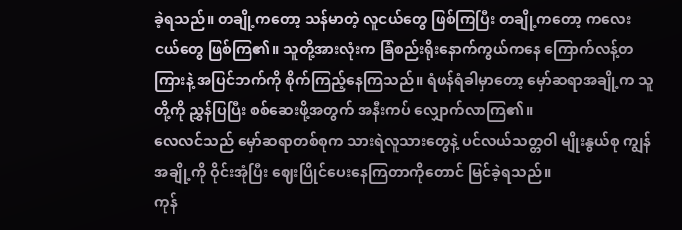ခဲ့ရသည်။ တချို့ကတော့ သန်မာတဲ့ လူငယ်တွေ ဖြစ်ကြပြီး တချို့ကတော့ ကလေးငယ်တွေ ဖြစ်ကြ၏။ သူတို့အားလုံးက ခြံစည်းရိုးနောက်ကွယ်ကနေ ကြောက်လန့်တကြားနဲ့ အပြင်ဘက်ကို စိုက်ကြည့်နေကြသည်။ ရံဖန်ရံခါမှာတော့ မှော်ဆရာအချို့က သူတို့ကို ညွှန်ပြပြီး စစ်ဆေးဖို့အတွက် အနီးကပ် လျှောက်လာကြ၏။
လေလင်သည် မှော်ဆရာတစ်စုက သားရဲလူသားတွေနဲ့ ပင်လယ်သတ္တဝါ မျိုးနွယ်စု ကျွန်အချို့ကို ဝိုင်းအုံပြီး ဈေးပြိုင်ပေးနေကြတာကိုတောင် မြင်ခဲ့ရသည်။
ကုန်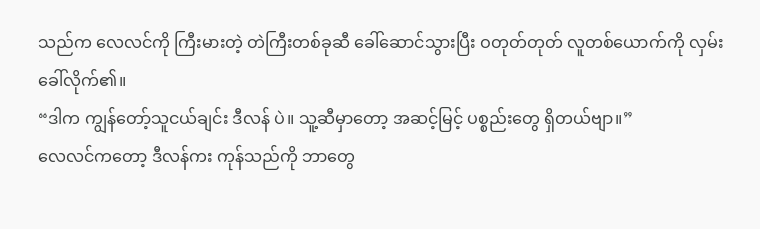သည်က လေလင်ကို ကြီးမားတဲ့ တဲကြီးတစ်ခုဆီ ခေါ်ဆောင်သွားပြီး ဝတုတ်တုတ် လူတစ်ယောက်ကို လှမ်းခေါ်လိုက်၏။
“ဒါက ကျွန်တော့်သူငယ်ချင်း ဒီလန် ပဲ။ သူ့ဆီမှာတော့ အဆင့်မြင့် ပစ္စည်းတွေ ရှိတယ်ဗျာ။”
လေလင်ကတော့ ဒီလန်ကး ကုန်သည်ကို ဘာတွေ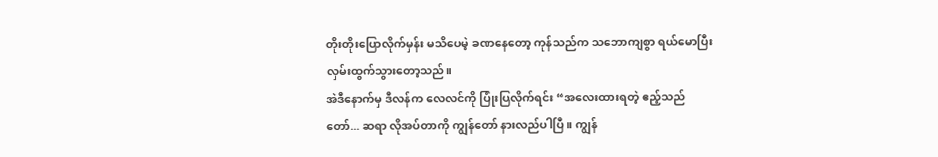တိုးတိုးပြောလိုက်မှန်း မသိပေမဲ့ ခဏနေတော့ ကုန်သည်က သဘောကျစွာ ရယ်မောပြီး လှမ်းထွက်သွားတော့သည်။
အဲဒီနောက်မှ ဒီလန်က လေလင်ကို ပြုံးပြလိုက်ရင်း “အလေးထားရတဲ့ ဧည့်သည်တော်... ဆရာ လိုအပ်တာကို ကျွန်တော် နားလည်ပါပြီ။ ကျွန်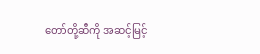တော်တို့ဆီကို အဆင့်မြင့်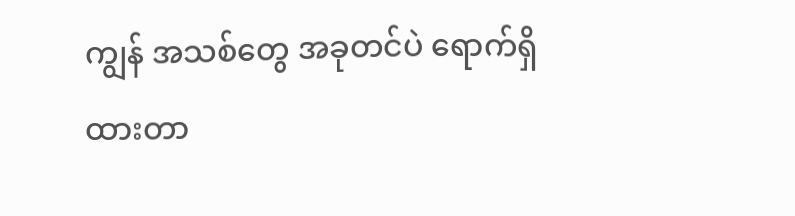ကျွန် အသစ်တွေ အခုတင်ပဲ ရောက်ရှိထားတာ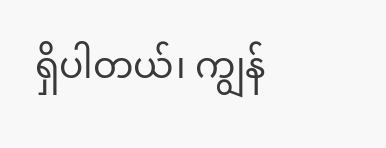ရှိပါတယ်၊ ကျွန်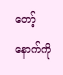တော့်နောက်ကို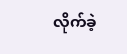လိုက်ခဲ့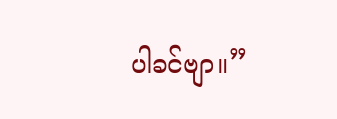ပါခင်ဗျာ။”